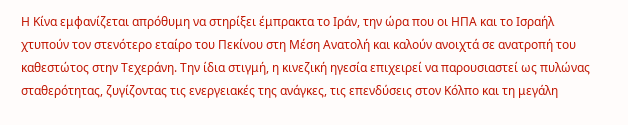Η Κίνα εμφανίζεται απρόθυμη να στηρίξει έμπρακτα το Ιράν, την ώρα που οι ΗΠΑ και το Ισραήλ χτυπούν τον στενότερο εταίρο του Πεκίνου στη Μέση Ανατολή και καλούν ανοιχτά σε ανατροπή του καθεστώτος στην Τεχεράνη. Την ίδια στιγμή, η κινεζική ηγεσία επιχειρεί να παρουσιαστεί ως πυλώνας σταθερότητας, ζυγίζοντας τις ενεργειακές της ανάγκες, τις επενδύσεις στον Κόλπο και τη μεγάλη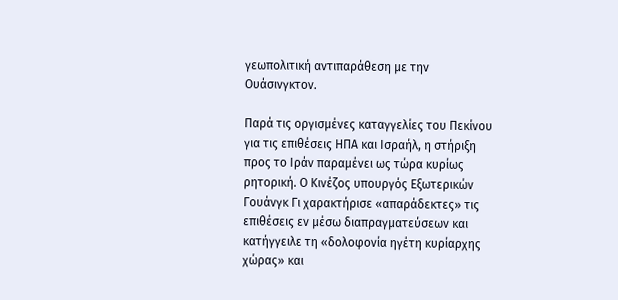γεωπολιτική αντιπαράθεση με την Ουάσινγκτον.

Παρά τις οργισμένες καταγγελίες του Πεκίνου για τις επιθέσεις ΗΠΑ και Ισραήλ, η στήριξη προς το Ιράν παραμένει ως τώρα κυρίως ρητορική. Ο Κινέζος υπουργός Εξωτερικών Γουάνγκ Γι χαρακτήρισε «απαράδεκτες» τις επιθέσεις εν μέσω διαπραγματεύσεων και κατήγγειλε τη «δολοφονία ηγέτη κυρίαρχης χώρας» και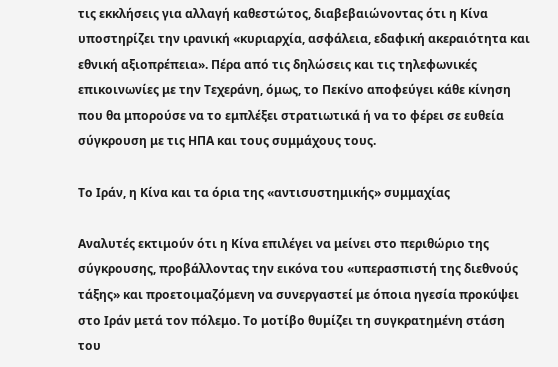τις εκκλήσεις για αλλαγή καθεστώτος, διαβεβαιώνοντας ότι η Κίνα υποστηρίζει την ιρανική «κυριαρχία, ασφάλεια, εδαφική ακεραιότητα και εθνική αξιοπρέπεια». Πέρα από τις δηλώσεις και τις τηλεφωνικές επικοινωνίες με την Τεχεράνη, όμως, το Πεκίνο αποφεύγει κάθε κίνηση που θα μπορούσε να το εμπλέξει στρατιωτικά ή να το φέρει σε ευθεία σύγκρουση με τις ΗΠΑ και τους συμμάχους τους.

Το Ιράν, η Κίνα και τα όρια της «αντισυστημικής» συμμαχίας

Αναλυτές εκτιμούν ότι η Κίνα επιλέγει να μείνει στο περιθώριο της σύγκρουσης, προβάλλοντας την εικόνα του «υπερασπιστή της διεθνούς τάξης» και προετοιμαζόμενη να συνεργαστεί με όποια ηγεσία προκύψει στο Ιράν μετά τον πόλεμο. Το μοτίβο θυμίζει τη συγκρατημένη στάση του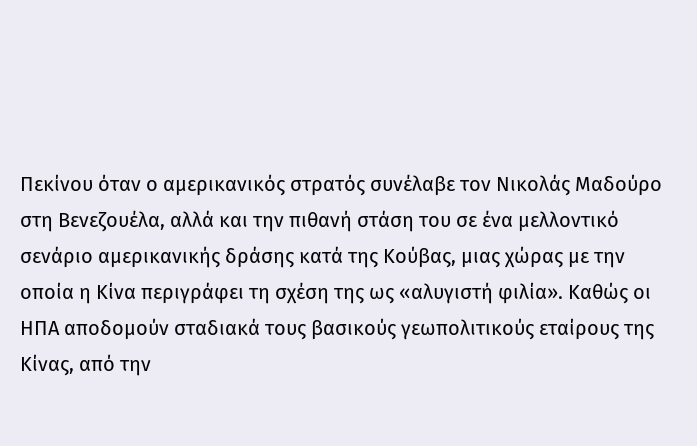Πεκίνου όταν ο αμερικανικός στρατός συνέλαβε τον Νικολάς Μαδούρο στη Βενεζουέλα, αλλά και την πιθανή στάση του σε ένα μελλοντικό σενάριο αμερικανικής δράσης κατά της Κούβας, μιας χώρας με την οποία η Κίνα περιγράφει τη σχέση της ως «αλυγιστή φιλία». Καθώς οι ΗΠΑ αποδομούν σταδιακά τους βασικούς γεωπολιτικούς εταίρους της Κίνας, από την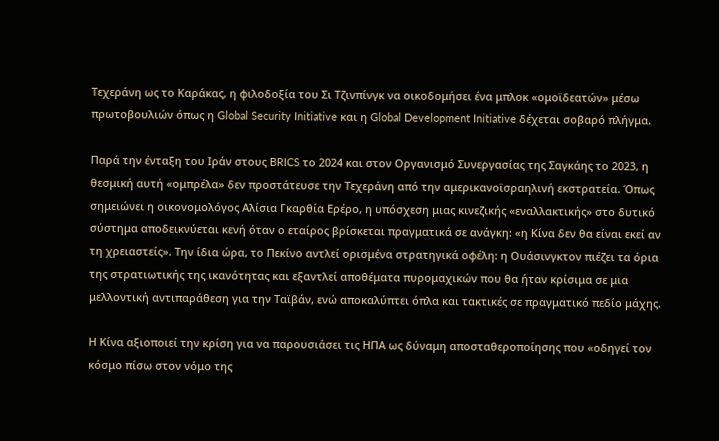Τεχεράνη ως το Καράκας, η φιλοδοξία του Σι Τζινπίνγκ να οικοδομήσει ένα μπλοκ «ομοϊδεατών» μέσω πρωτοβουλιών όπως η Global Security Initiative και η Global Development Initiative δέχεται σοβαρό πλήγμα.

Παρά την ένταξη του Ιράν στους BRICS το 2024 και στον Οργανισμό Συνεργασίας της Σαγκάης το 2023, η θεσμική αυτή «ομπρέλα» δεν προστάτευσε την Τεχεράνη από την αμερικανοϊσραηλινή εκστρατεία. Όπως σημειώνει η οικονομολόγος Αλίσια Γκαρθία Ερέρο, η υπόσχεση μιας κινεζικής «εναλλακτικής» στο δυτικό σύστημα αποδεικνύεται κενή όταν ο εταίρος βρίσκεται πραγματικά σε ανάγκη: «η Κίνα δεν θα είναι εκεί αν τη χρειαστείς». Την ίδια ώρα, το Πεκίνο αντλεί ορισμένα στρατηγικά οφέλη: η Ουάσινγκτον πιέζει τα όρια της στρατιωτικής της ικανότητας και εξαντλεί αποθέματα πυρομαχικών που θα ήταν κρίσιμα σε μια μελλοντική αντιπαράθεση για την Ταϊβάν, ενώ αποκαλύπτει όπλα και τακτικές σε πραγματικό πεδίο μάχης.

Η Κίνα αξιοποιεί την κρίση για να παρουσιάσει τις ΗΠΑ ως δύναμη αποσταθεροποίησης που «οδηγεί τον κόσμο πίσω στον νόμο της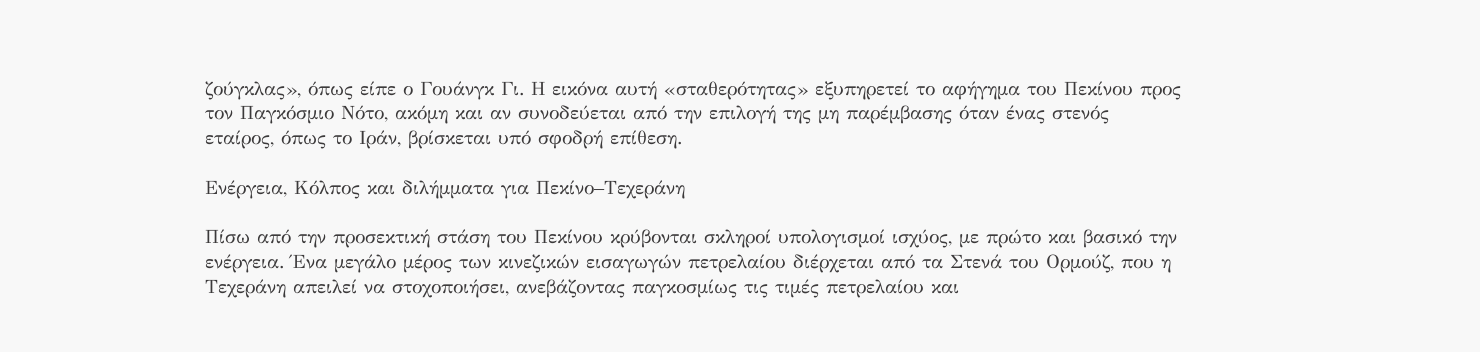ζούγκλας», όπως είπε ο Γουάνγκ Γι. Η εικόνα αυτή «σταθερότητας» εξυπηρετεί το αφήγημα του Πεκίνου προς τον Παγκόσμιο Νότο, ακόμη και αν συνοδεύεται από την επιλογή της μη παρέμβασης όταν ένας στενός εταίρος, όπως το Ιράν, βρίσκεται υπό σφοδρή επίθεση.

Ενέργεια, Κόλπος και διλήμματα για Πεκίνο–Τεχεράνη

Πίσω από την προσεκτική στάση του Πεκίνου κρύβονται σκληροί υπολογισμοί ισχύος, με πρώτο και βασικό την ενέργεια. Ένα μεγάλο μέρος των κινεζικών εισαγωγών πετρελαίου διέρχεται από τα Στενά του Ορμούζ, που η Τεχεράνη απειλεί να στοχοποιήσει, ανεβάζοντας παγκοσμίως τις τιμές πετρελαίου και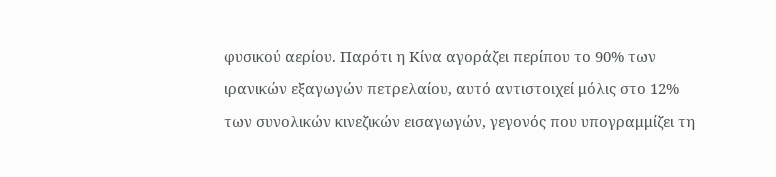φυσικού αερίου. Παρότι η Κίνα αγοράζει περίπου το 90% των ιρανικών εξαγωγών πετρελαίου, αυτό αντιστοιχεί μόλις στο 12% των συνολικών κινεζικών εισαγωγών, γεγονός που υπογραμμίζει τη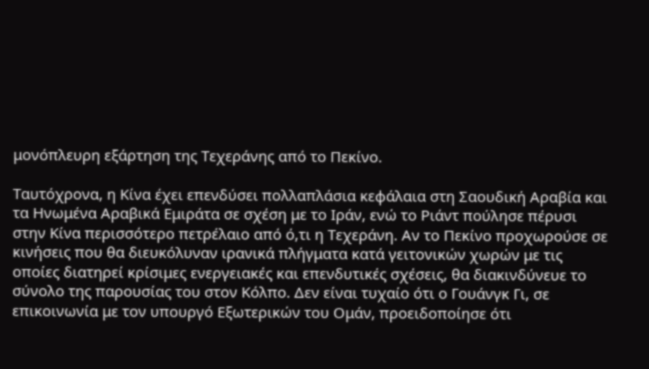μονόπλευρη εξάρτηση της Τεχεράνης από το Πεκίνο.

Ταυτόχρονα, η Κίνα έχει επενδύσει πολλαπλάσια κεφάλαια στη Σαουδική Αραβία και τα Ηνωμένα Αραβικά Εμιράτα σε σχέση με το Ιράν, ενώ το Ριάντ πούλησε πέρυσι στην Κίνα περισσότερο πετρέλαιο από ό,τι η Τεχεράνη. Αν το Πεκίνο προχωρούσε σε κινήσεις που θα διευκόλυναν ιρανικά πλήγματα κατά γειτονικών χωρών με τις οποίες διατηρεί κρίσιμες ενεργειακές και επενδυτικές σχέσεις, θα διακινδύνευε το σύνολο της παρουσίας του στον Κόλπο. Δεν είναι τυχαίο ότι ο Γουάνγκ Γι, σε επικοινωνία με τον υπουργό Εξωτερικών του Ομάν, προειδοποίησε ότι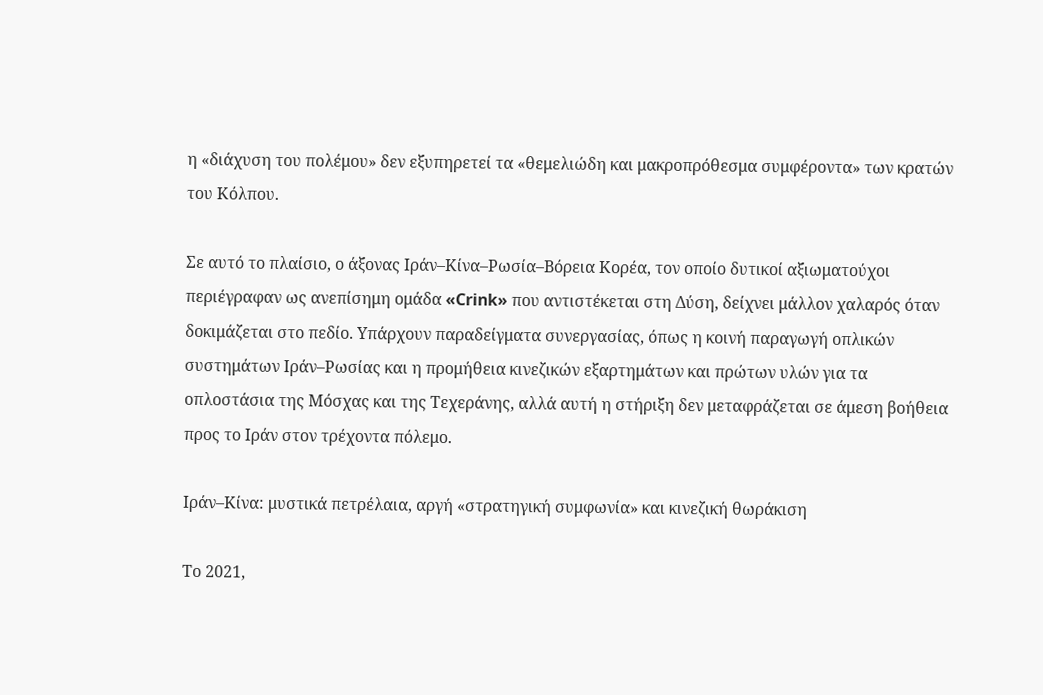η «διάχυση του πολέμου» δεν εξυπηρετεί τα «θεμελιώδη και μακροπρόθεσμα συμφέροντα» των κρατών του Κόλπου.

Σε αυτό το πλαίσιο, ο άξονας Ιράν–Κίνα–Ρωσία–Βόρεια Κορέα, τον οποίο δυτικοί αξιωματούχοι περιέγραφαν ως ανεπίσημη ομάδα «Crink» που αντιστέκεται στη Δύση, δείχνει μάλλον χαλαρός όταν δοκιμάζεται στο πεδίο. Υπάρχουν παραδείγματα συνεργασίας, όπως η κοινή παραγωγή οπλικών συστημάτων Ιράν–Ρωσίας και η προμήθεια κινεζικών εξαρτημάτων και πρώτων υλών για τα οπλοστάσια της Μόσχας και της Τεχεράνης, αλλά αυτή η στήριξη δεν μεταφράζεται σε άμεση βοήθεια προς το Ιράν στον τρέχοντα πόλεμο.

Ιράν–Κίνα: μυστικά πετρέλαια, αργή «στρατηγική συμφωνία» και κινεζική θωράκιση

Το 2021,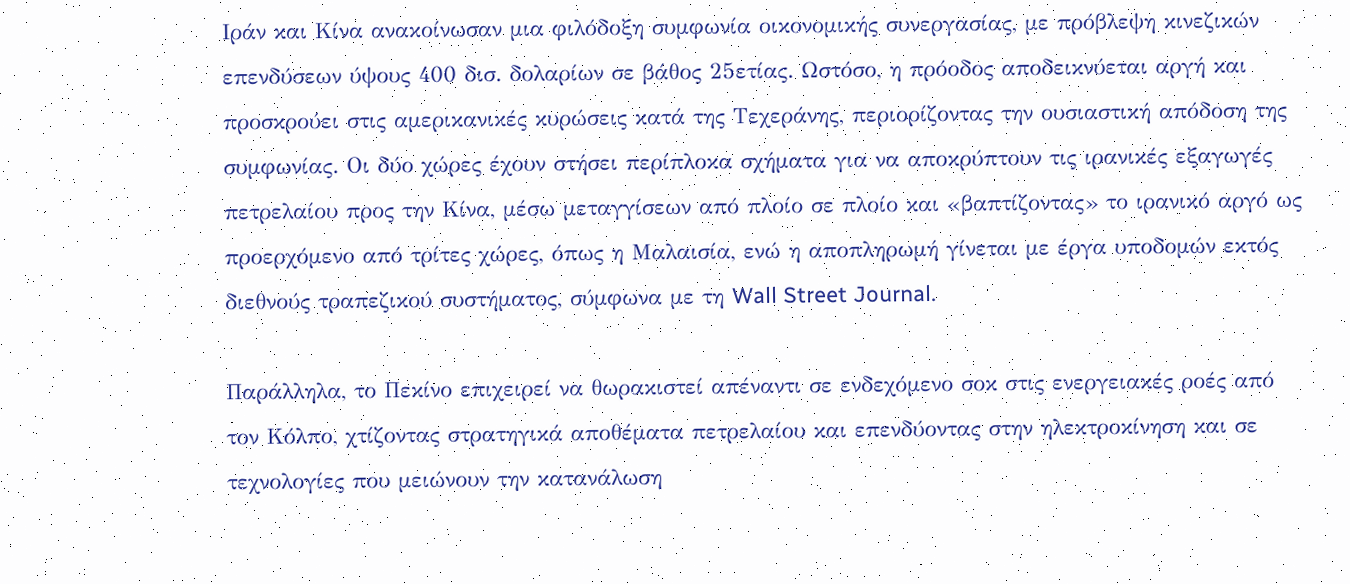Ιράν και Κίνα ανακοίνωσαν μια φιλόδοξη συμφωνία οικονομικής συνεργασίας, με πρόβλεψη κινεζικών επενδύσεων ύψους 400 δισ. δολαρίων σε βάθος 25ετίας. Ωστόσο, η πρόοδος αποδεικνύεται αργή και προσκρούει στις αμερικανικές κυρώσεις κατά της Τεχεράνης, περιορίζοντας την ουσιαστική απόδοση της συμφωνίας. Οι δύο χώρες έχουν στήσει περίπλοκα σχήματα για να αποκρύπτουν τις ιρανικές εξαγωγές πετρελαίου προς την Κίνα, μέσω μεταγγίσεων από πλοίο σε πλοίο και «βαπτίζοντας» το ιρανικό αργό ως προερχόμενο από τρίτες χώρες, όπως η Μαλαισία, ενώ η αποπληρωμή γίνεται με έργα υποδομών εκτός διεθνούς τραπεζικού συστήματος, σύμφωνα με τη Wall Street Journal.

Παράλληλα, το Πεκίνο επιχειρεί να θωρακιστεί απέναντι σε ενδεχόμενο σοκ στις ενεργειακές ροές από τον Κόλπο, χτίζοντας στρατηγικά αποθέματα πετρελαίου και επενδύοντας στην ηλεκτροκίνηση και σε τεχνολογίες που μειώνουν την κατανάλωση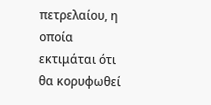πετρελαίου, η οποία εκτιμάται ότι θα κορυφωθεί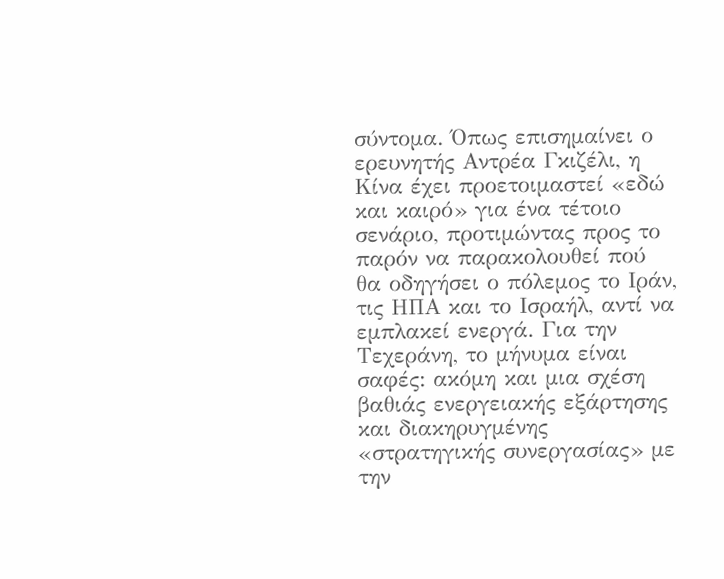σύντομα. Όπως επισημαίνει ο ερευνητής Αντρέα Γκιζέλι, η Κίνα έχει προετοιμαστεί «εδώ και καιρό» για ένα τέτοιο σενάριο, προτιμώντας προς το παρόν να παρακολουθεί πού θα οδηγήσει ο πόλεμος το Ιράν, τις ΗΠΑ και το Ισραήλ, αντί να εμπλακεί ενεργά. Για την Τεχεράνη, το μήνυμα είναι σαφές: ακόμη και μια σχέση βαθιάς ενεργειακής εξάρτησης και διακηρυγμένης «στρατηγικής συνεργασίας» με την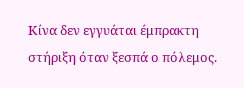Κίνα δεν εγγυάται έμπρακτη στήριξη όταν ξεσπά ο πόλεμος.